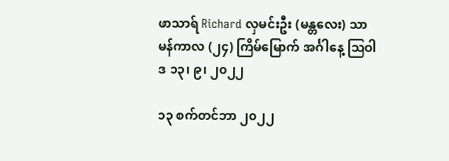ဖာသာရ် Richard လှမင်းဦး (မန္တလေး) သာမန်ကာလ (၂၄) ကြိမ်မြောက် အင်္ဂါနေ့ သြဝါဒ ၁၃၊ ၉၊ ၂၀၂၂

၁၃ စက်တင်ဘာ ၂၀၂၂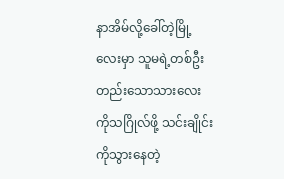နာအိမ်လို့ခေါ်တဲ့မြို့လေးမှာ သူမရဲ့တစ်ဦးတည်းသောသားလေးကိုသဂြိုလ်ဖို့ သင်းချိုင်းကိုသွားနေတဲ့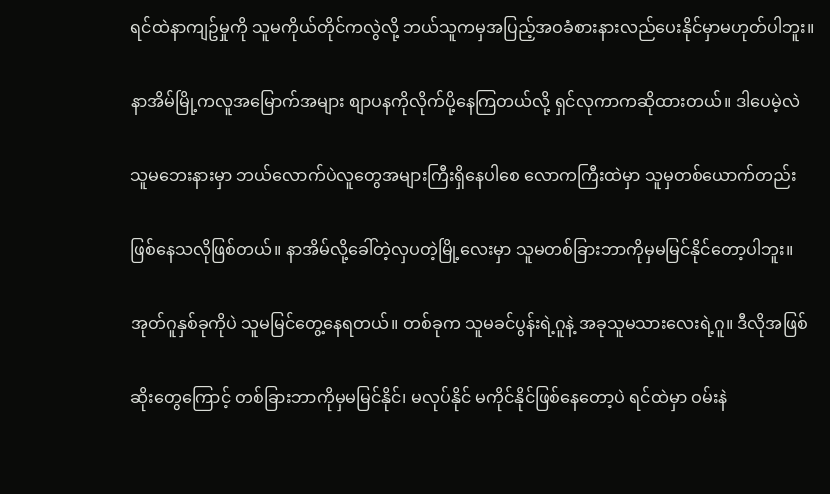ရင်ထဲနာကျဥ်မှုကို သူမကိုယ်တိုင်ကလွဲလို့ ဘယ်သူကမှအပြည့်အဝခံစားနားလည်ပေးနိုင်မှာမဟုတ်ပါဘူး။

နာအိမ်မြို့ကလူအမြောက်အများ စျာပနကိုလိုက်ပို့နေကြတယ်လို့ ရှင်လုကာကဆိုထားတယ်။ ဒါပေမဲ့လဲ

သူမဘေးနားမှာ ဘယ်လောက်ပဲလူတွေအများကြီးရှိနေပါစေ လောကကြီးထဲမှာ သူမှတစ်ယောက်တည်း

ဖြစ်နေသလိုဖြစ်တယ်။ နာအိမ်လို့ခေါ်တဲ့လှပတဲ့မြို့လေးမှာ သူမတစ်ခြားဘာကိုမှမမြင်နိုင်တော့ပါဘူး။

အုတ်ဂူနှစ်ခုကိုပဲ သူမမြင်တွေ့နေရတယ်။ တစ်ခုက သူမခင်ပွန်းရဲ့ဂူနဲ့ အခုသူမသားလေးရဲ့ဂူ။ ဒီလိုအဖြစ်

ဆိုးတွေကြောင့် တစ်ခြားဘာကိုမှမမြင်နိုင်၊ မလုပ်နိုင် မကိုင်နိုင်ဖြစ်နေတော့ပဲ ရင်ထဲမှာ ဝမ်းနဲ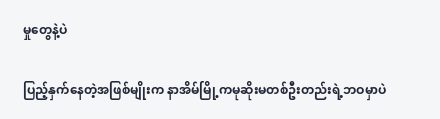မှုတွေနဲ့ပဲ

ပြည့်နှက်နေတဲ့အဖြစ်မျိုးက နာအိမ်မြို့ကမုဆိုးမတစ်ဦးတည်းရဲ့ဘဝမှာပဲ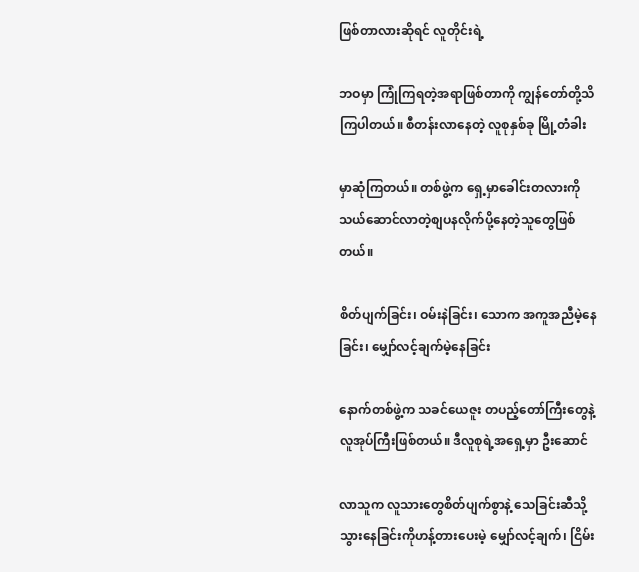ဖြစ်တာလားဆိုရင် လူတိုင်းရဲ့

ဘဝမှာ ကြုံကြရတဲ့အရာဖြစ်တာကို ကျွန်တော်တို့သိကြပါတယ်။ စီတန်းလာနေတဲ့ လူစုနှစ်ခု မြို့တံခါး

မှာဆုံကြတယ်။ တစ်ဖွဲ့က ရှေ့မှာခေါင်းတလားကိုသယ်ဆောင်လာတဲ့စျပနလိုက်ပို့နေတဲ့သူတွေဖြစ်တယ်။

စိတ်ပျက်ခြင်း၊ ဝမ်းနဲခြင်း၊ သောက အကူအညီမဲ့နေခြင်း၊ မျှော်လင့်ချက်မဲ့နေခြင်း

နောက်တစ်ဖွဲ့က သခင်ယေဇူး တပည့်တော်ကြီးတွေနဲ့ လူအုပ်ကြီးဖြစ်တယ်။ ဒီလူစုရဲ့အရှေ့မှာ ဦးဆောင်

လာသူက လူသားတွေစိတ်ပျက်စွာနဲ့ သေခြင်းဆီသို့ သွားနေခြင်းကိုဟန့်တားပေးမဲ့ မျှော်လင့်ချက်၊ ငြိမ်း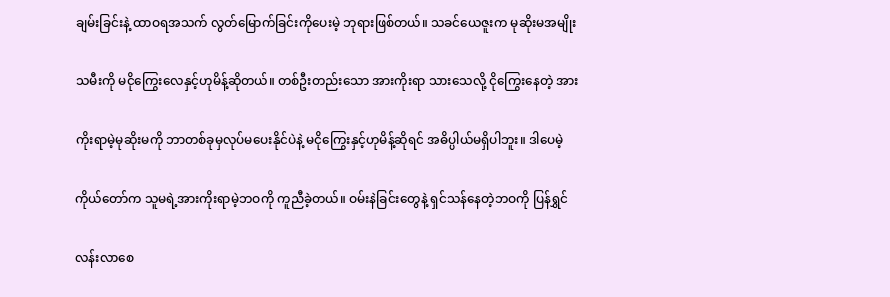ချမ်းခြင်းနဲ့ ထာဝရအသက် လွတ်မြောက်ခြင်းကိုပေးမဲ့ ဘုရားဖြစ်တယ်။ သခင်ယေဇူးက မုဆိုးမအမျိုး

သမီးကို မငိုကြွေးလေနှင့်ဟုမိန့်ဆိုတယ်။ တစ်ဦးတည်းသော အားကိုးရာ သားသေလို့ ငိုကြွေးနေတဲ့ အား

ကိုးရာမဲ့မုဆိုးမကို ဘာတစ်ခုမှလုပ်မပေးနိုင်ပဲနဲ့ မငိုကြွေးနှင့်ဟုမိန့်ဆိုရင် အဓိပ္ပါယ်မရှိပါဘူး။ ဒါပေမဲ့

ကိုယ်တော်က သူမရဲ့အားကိုးရာမဲ့ဘဝကို ကူညီခဲ့တယ်။ ဝမ်းနဲခြင်းတွေနဲ့ ရှင်သန်နေတဲ့ဘဝကို ပြန်ရွှင်

လန်းလာစေ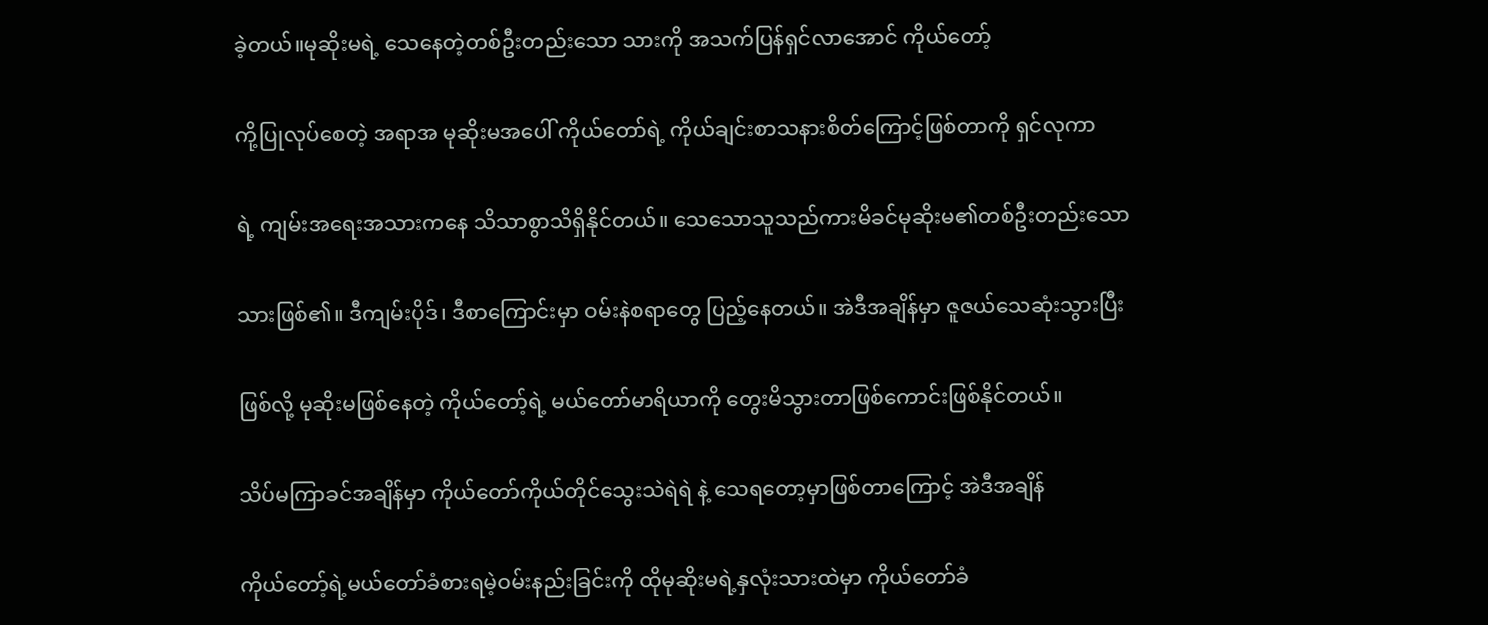ခဲ့တယ်။မုဆိုးမရဲ့ သေနေတဲ့တစ်ဦးတည်းသော သားကို အသက်ပြန်ရှင်လာအောင် ကိုယ်တော့်

ကို့ပြုလုပ်စေတဲ့ အရာအ မုဆိုးမအပေါ် ကိုယ်တော်ရဲ့ ကိုယ်ချင်းစာသနားစိတ်ကြောင့်ဖြစ်တာကို ရှင်လုကာ

ရဲ့ ကျမ်းအရေးအသားကနေ သိသာစွာသိရှိနိုင်တယ်။ သေသောသူသည်ကားမိခင်မုဆိုးမ၏တစ်ဦးတည်းသော

သားဖြစ်၏။ ဒီကျမ်းပိုဒ်၊ ဒီစာကြောင်းမှာ ဝမ်းနဲစရာတွေ ပြည့်နေတယ်။ အဲဒီအချိန်မှာ ဇူဇယ်သေဆုံးသွားပြီး

ဖြစ်လို့ မုဆိုးမဖြစ်နေတဲ့ ကိုယ်တော့်ရဲ့ မယ်တော်မာရိယာကို တွေးမိသွားတာဖြစ်ကောင်းဖြစ်နိုင်တယ်။

သိပ်မကြာခင်အချိန်မှာ ကိုယ်တော်ကိုယ်တိုင်သွေးသဲရဲရဲ နဲ့ သေရတော့မှာဖြစ်တာကြောင့် အဲဒီအချိန်

ကိုယ်တော့်ရဲ့မယ်တော်ခံစားရမဲ့ဝမ်းနည်းခြင်းကို ထိုမုဆိုးမရဲ့နှလုံးသားထဲမှာ ကိုယ်တော်ခံ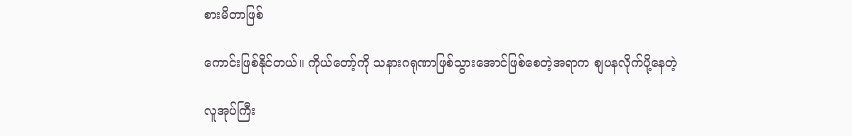စားမိတာဖြစ်

ကောင်းဖြစ်နိုင်တယ်။ ကိုယ်တော့်ကို သနားဂရုဏာဖြစ်သွားအောင်ဖြစ်စေတဲ့အရာက စျပနလိုက်ပို့နေတဲ့

လူအုပ်ကြီး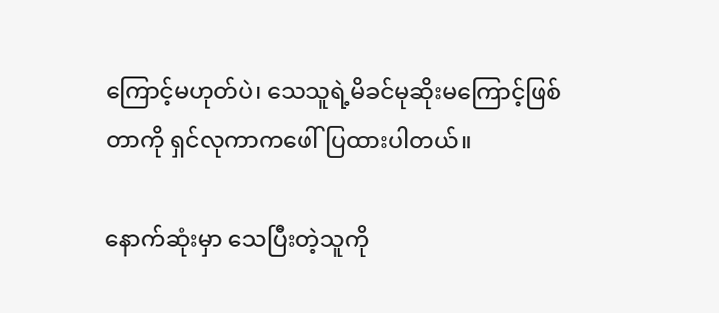ကြောင့်မဟုတ်ပဲ၊ သေသူရဲ့မိခင်မုဆိုးမကြောင့်ဖြစ်တာကို ရှင်လုကာကဖေါ်ပြထားပါတယ်။

နောက်ဆုံးမှာ သေပြီးတဲ့သူကို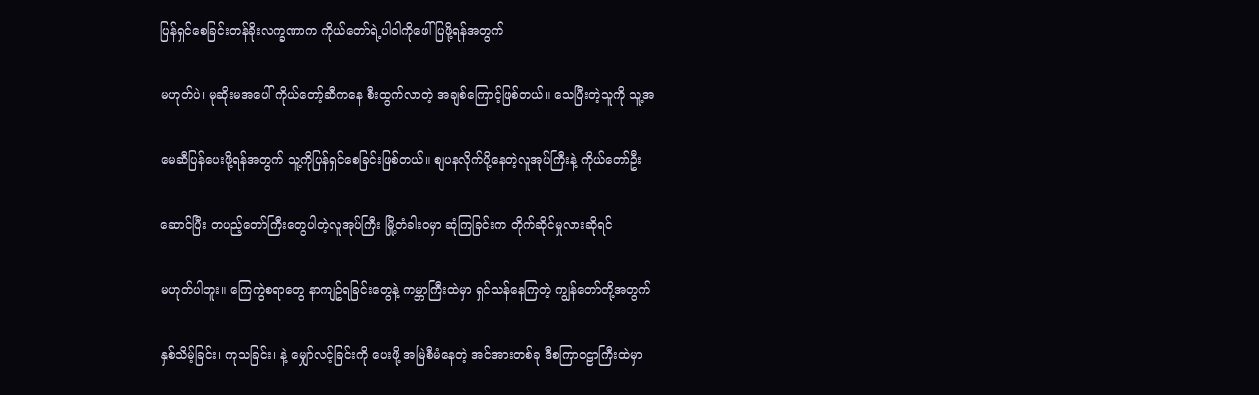ပြန်ရှင်စေခြင်းတန်ခိုးလက္ခဏာက ကိုယ်တော်ရဲ့ပါဝါကိုဖေါ်ပြဖို့ရန်အတွက်

မဟုတ်ပဲ၊ မုဆိုးမအပေါ် ကိုယ်တော့်ဆီကနေ စီးထွက်လာတဲ့ အချစ်ကြောင့်ဖြစ်တယ်။ သေပြီးတဲ့သူကို သူ့အ

မေဆီပြန်ပေးဖို့ရန်အတွက် သူ့ကိုပြန်ရှင်စေခြင်းဖြစ်တယ်။ စျပနလိုက်ပို့နေတဲ့လူအုပ်ကြီးနဲ့ ကိုယ်တော်ဦး

ဆောင်ပြီး တပည့်တော်ကြီးတွေပါတဲ့လူအုပ်ကြီး မြို့တံခါးဝမှာ ဆုံကြခြင်းက တိုက်ဆိုင်မှုလားဆိုရင်

မဟုတ်ပါဘူး။ ကြေကွဲစရာတွေ နာကျဥ်ရခြင်းတွေနဲ့ ကမ္ဘာကြီးထဲမှာ ရှင်သန်နေကြတဲ့ ကျွန်တော်တို့အတွက်

နှစ်သိမ့်ခြင်း၊ ကုသခြင်း၊ နဲ့ မျှော်လင့်ခြင်းကို ပေးဖို့ အမြဲစီမံနေတဲ့ အင်အားတစ်ခု ဒီစကြာဝဠာကြီးထဲမှာ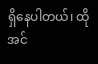ရှိနေပါတယ်၊ ထိုအင်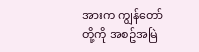အားက ကျွန်တော်တို့ကို အစဥ်အမြဲ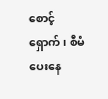စောင့်ရှောက်၊ စီမံပေးနေ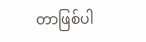တာဖြစ်ပါ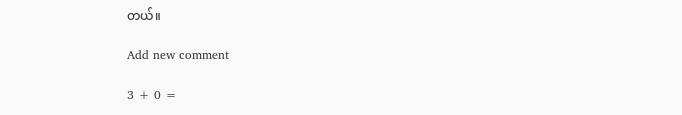တယ်။

Add new comment

3 + 0 =